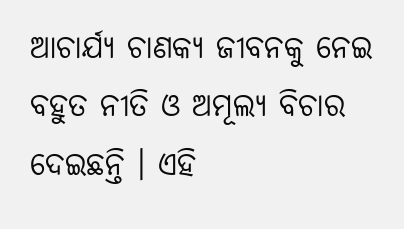ଆଚାର୍ଯ୍ୟ ଚାଣକ୍ୟ ଜୀବନକୁ ନେଇ ବହୁତ ନୀତି ଓ ଅମୂଲ୍ୟ ବିଚାର ଦେଇଛନ୍ତି । ଏହି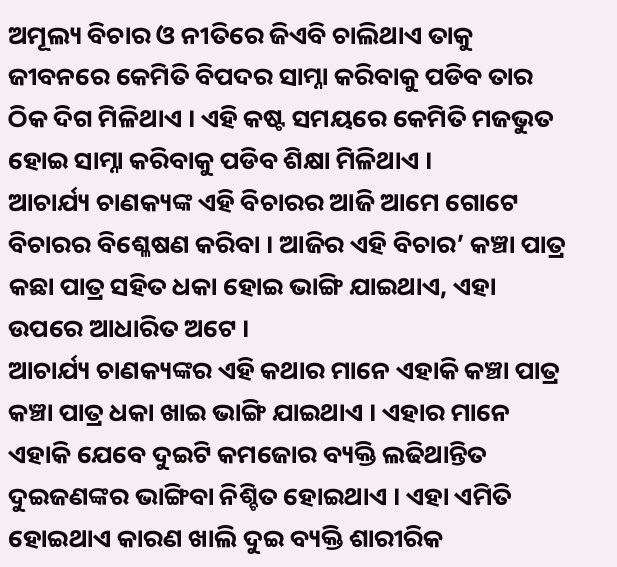ଅମୂଲ୍ୟ ବିଚାର ଓ ନୀତିରେ ଜିଏବି ଚାଲିଥାଏ ତାକୁ ଜୀବନରେ କେମିତି ବିପଦର ସାମ୍ନା କରିବାକୁ ପଡିବ ତାର ଠିକ ଦିଗ ମିଳିଥାଏ । ଏହି କଷ୍ଟ ସମୟରେ କେମିତି ମଜଭୁତ ହୋଇ ସାମ୍ନା କରିବାକୁ ପଡିବ ଶିକ୍ଷା ମିଳିଥାଏ ।
ଆଚାର୍ଯ୍ୟ ଚାଣକ୍ୟଙ୍କ ଏହି ବିଚାରର ଆଜି ଆମେ ଗୋଟେ ବିଚାରର ବିଶ୍ଳେଷଣ କରିବା । ଆଜିର ଏହି ବିଚାର’ କଞ୍ଚା ପାତ୍ର କଛା ପାତ୍ର ସହିତ ଧକା ହୋଇ ଭାଙ୍ଗି ଯାଇଥାଏ, ଏହା ଉପରେ ଆଧାରିତ ଅଟେ ।
ଆଚାର୍ଯ୍ୟ ଚାଣକ୍ୟଙ୍କର ଏହି କଥାର ମାନେ ଏହାକି କଞ୍ଚା ପାତ୍ର କଞ୍ଚା ପାତ୍ର ଧକା ଖାଇ ଭାଙ୍ଗି ଯାଇଥାଏ । ଏହାର ମାନେ ଏହାକି ଯେବେ ଦୁଇଟି କମଜୋର ବ୍ୟକ୍ତି ଲଢିଥାନ୍ତିତ ଦୁଇଜଣଙ୍କର ଭାଙ୍ଗିବା ନିଶ୍ଚିତ ହୋଇଥାଏ । ଏହା ଏମିତି ହୋଇଥାଏ କାରଣ ଖାଲି ଦୁଇ ବ୍ୟକ୍ତି ଶାରୀରିକ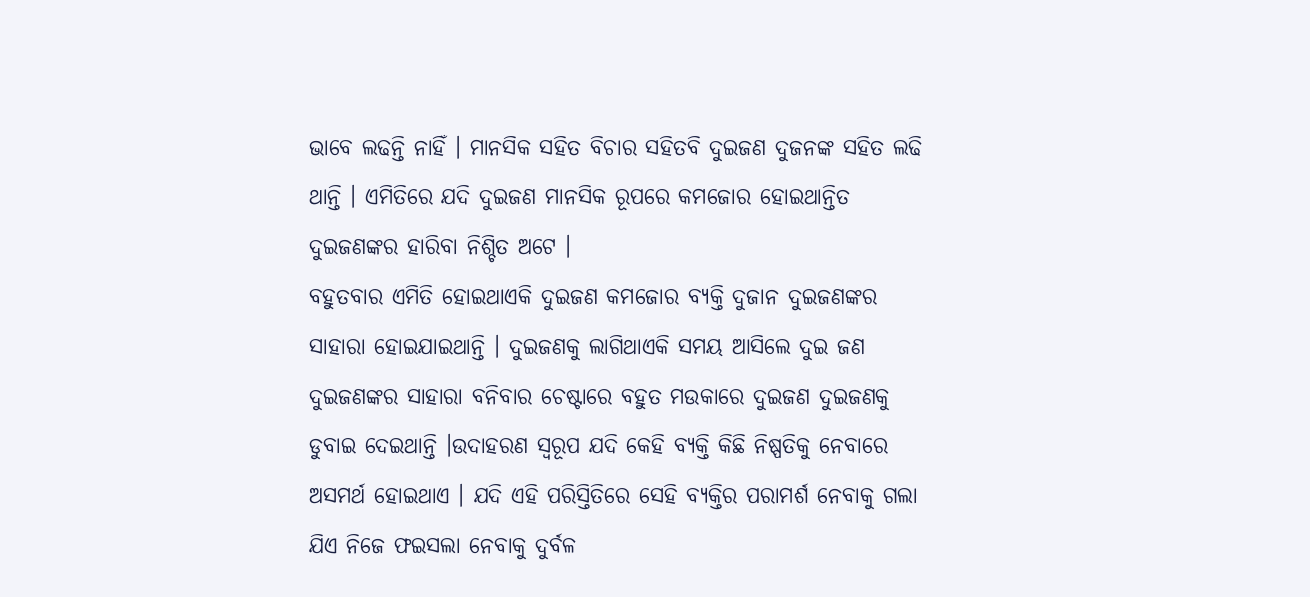ଭାବେ ଲଢନ୍ତି ନାହିଁ । ମାନସିକ ସହିତ ବିଚାର ସହିତବି ଦୁଇଜଣ ଦୁଜନଙ୍କ ସହିତ ଲଢି ଥାନ୍ତି । ଏମିତିରେ ଯଦି ଦୁଇଜଣ ମାନସିକ ରୂପରେ କମଜୋର ହୋଇଥାନ୍ତିତ ଦୁଇଜଣଙ୍କର ହାରିବା ନିଶ୍ଚିତ ଅଟେ ।
ବହୁତବାର ଏମିତି ହୋଇଥାଏକି ଦୁଇଜଣ କମଜୋର ବ୍ୟକ୍ତି ଦୁଜାନ ଦୁଇଜଣଙ୍କର ସାହାରା ହୋଇଯାଇଥାନ୍ତି । ଦୁଇଜଣକୁ ଲାଗିଥାଏକି ସମୟ ଆସିଲେ ଦୁଇ ଜଣ ଦୁଇଜଣଙ୍କର ସାହାରା ବନିବାର ଚେଷ୍ଟାରେ ବହୁତ ମଉକାରେ ଦୁଇଜଣ ଦୁଇଜଣକୁ ଡୁବାଇ ଦେଇଥାନ୍ତି ।ଉଦାହରଣ ସ୍ୱରୂପ ଯଦି କେହି ବ୍ୟକ୍ତି କିଛି ନିଷ୍ପତିକୁ ନେବାରେ ଅସମର୍ଥ ହୋଇଥାଏ । ଯଦି ଏହି ପରିସ୍ତିତିରେ ସେହି ବ୍ୟକ୍ତିର ପରାମର୍ଶ ନେବାକୁ ଗଲା ଯିଏ ନିଜେ ଫଇସଲା ନେବାକୁ ଦୁର୍ବଳ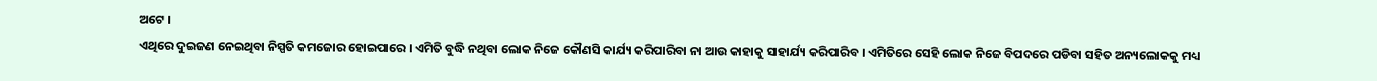ଅଟେ ।
ଏଥିରେ ଦୁଇଜଣ ନେଇଥିବା ନିସ୍ପତି କମଜୋର ହୋଇପାରେ । ଏମିତି ବୁଦ୍ଧି ନଥିବା ଲୋକ ନିଜେ କୌଣସି କାର୍ଯ୍ୟ କରିପାରିବା ନା ଆଉ କାହାକୁ ସାହାର୍ଯ୍ୟ କରିପାରିବ । ଏମିତିରେ ସେହି ଲୋକ ନିଜେ ବିପଦରେ ପଡିବା ସହିତ ଅନ୍ୟଲୋକକୁ ମଧ୍ୟ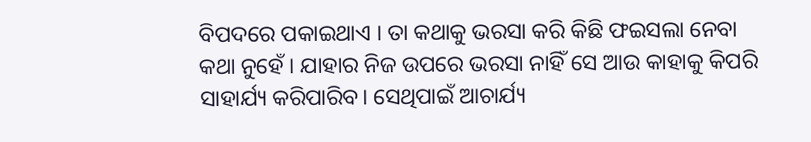ବିପଦରେ ପକାଇଥାଏ । ତା କଥାକୁ ଭରସା କରି କିଛି ଫଇସଲା ନେବା କଥା ନୁହେଁ । ଯାହାର ନିଜ ଉପରେ ଭରସା ନାହିଁ ସେ ଆଉ କାହାକୁ କିପରି ସାହାର୍ଯ୍ୟ କରିପାରିବ। ସେଥିପାଇଁ ଆଚାର୍ଯ୍ୟ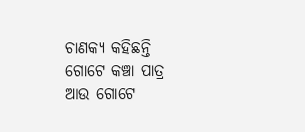ଚାଣକ୍ୟ କହିଛନ୍ତି ଗୋଟେ କଞ୍ଚା ପାତ୍ର ଆଉ ଗୋଟେ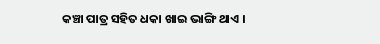କଞ୍ଚା ପାତ୍ର ସହିତ ଧକା ଖାଇ ଭାଙ୍ଗି ଥାଏ ।